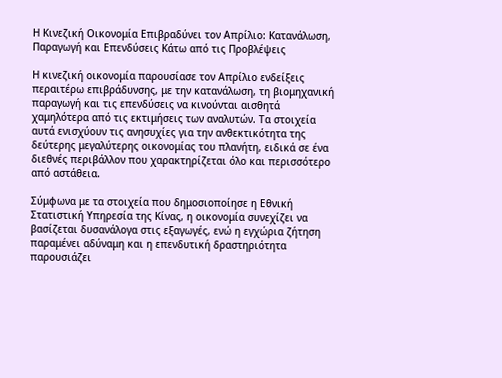Η Κινεζική Οικονομία Επιβραδύνει τον Απρίλιο: Κατανάλωση, Παραγωγή και Επενδύσεις Κάτω από τις Προβλέψεις

Η κινεζική οικονομία παρουσίασε τον Απρίλιο ενδείξεις περαιτέρω επιβράδυνσης, με την κατανάλωση, τη βιομηχανική παραγωγή και τις επενδύσεις να κινούνται αισθητά χαμηλότερα από τις εκτιμήσεις των αναλυτών. Τα στοιχεία αυτά ενισχύουν τις ανησυχίες για την ανθεκτικότητα της δεύτερης μεγαλύτερης οικονομίας του πλανήτη, ειδικά σε ένα διεθνές περιβάλλον που χαρακτηρίζεται όλο και περισσότερο από αστάθεια.

Σύμφωνα με τα στοιχεία που δημοσιοποίησε η Εθνική Στατιστική Υπηρεσία της Κίνας, η οικονομία συνεχίζει να βασίζεται δυσανάλογα στις εξαγωγές, ενώ η εγχώρια ζήτηση παραμένει αδύναμη και η επενδυτική δραστηριότητα παρουσιάζει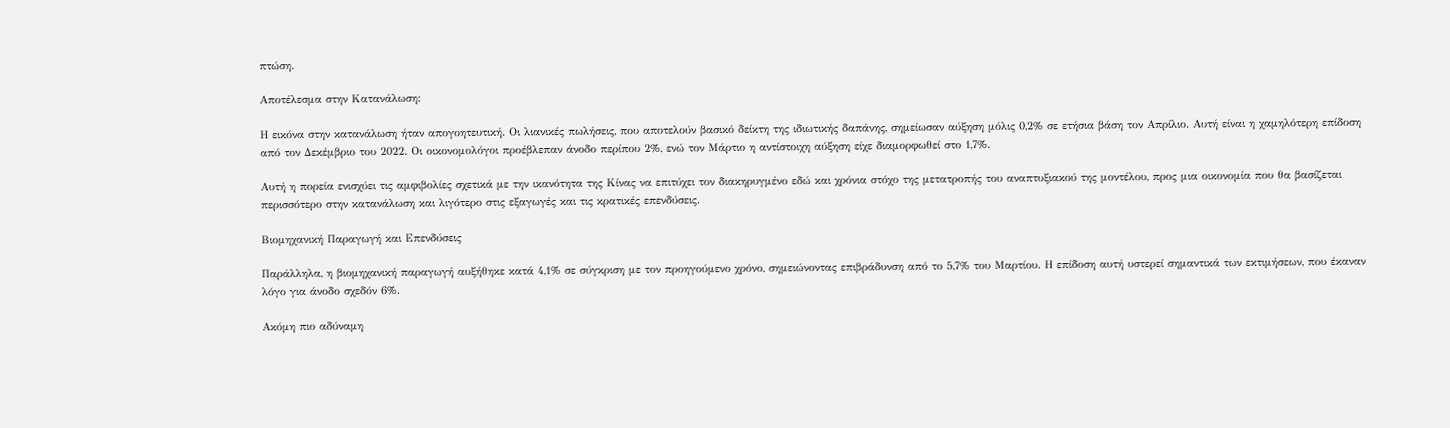πτώση.

Αποτέλεσμα στην Κατανάλωση:

Η εικόνα στην κατανάλωση ήταν απογοητευτική. Οι λιανικές πωλήσεις, που αποτελούν βασικό δείκτη της ιδιωτικής δαπάνης, σημείωσαν αύξηση μόλις 0,2% σε ετήσια βάση τον Απρίλιο. Αυτή είναι η χαμηλότερη επίδοση από τον Δεκέμβριο του 2022. Οι οικονομολόγοι προέβλεπαν άνοδο περίπου 2%, ενώ τον Μάρτιο η αντίστοιχη αύξηση είχε διαμορφωθεί στο 1,7%.

Αυτή η πορεία ενισχύει τις αμφιβολίες σχετικά με την ικανότητα της Κίνας να επιτύχει τον διακηρυγμένο εδώ και χρόνια στόχο της μετατροπής του αναπτυξιακού της μοντέλου, προς μια οικονομία που θα βασίζεται περισσότερο στην κατανάλωση και λιγότερο στις εξαγωγές και τις κρατικές επενδύσεις.

Βιομηχανική Παραγωγή και Επενδύσεις

Παράλληλα, η βιομηχανική παραγωγή αυξήθηκε κατά 4,1% σε σύγκριση με τον προηγούμενο χρόνο, σημειώνοντας επιβράδυνση από το 5,7% του Μαρτίου. Η επίδοση αυτή υστερεί σημαντικά των εκτιμήσεων, που έκαναν λόγο για άνοδο σχεδόν 6%.

Ακόμη πιο αδύναμη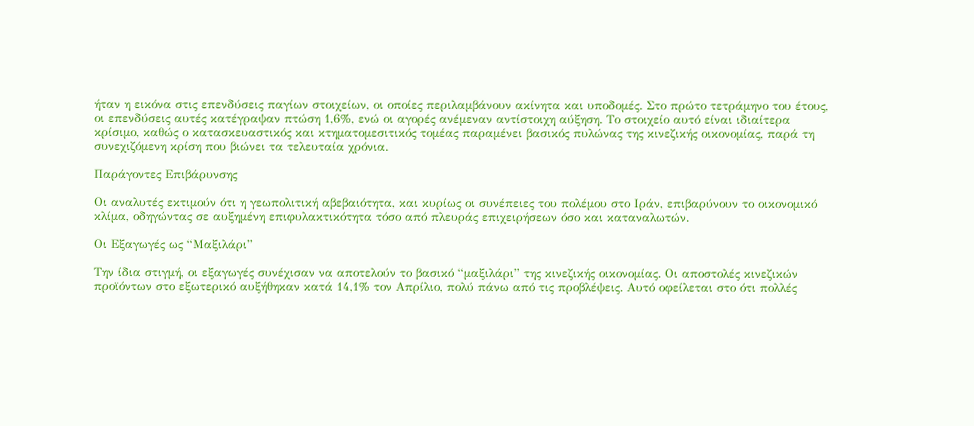ήταν η εικόνα στις επενδύσεις παγίων στοιχείων, οι οποίες περιλαμβάνουν ακίνητα και υποδομές. Στο πρώτο τετράμηνο του έτους, οι επενδύσεις αυτές κατέγραψαν πτώση 1,6%, ενώ οι αγορές ανέμεναν αντίστοιχη αύξηση. Το στοιχείο αυτό είναι ιδιαίτερα κρίσιμο, καθώς ο κατασκευαστικός και κτηματομεσιτικός τομέας παραμένει βασικός πυλώνας της κινεζικής οικονομίας, παρά τη συνεχιζόμενη κρίση που βιώνει τα τελευταία χρόνια.

Παράγοντες Επιβάρυνσης

Οι αναλυτές εκτιμούν ότι η γεωπολιτική αβεβαιότητα, και κυρίως οι συνέπειες του πολέμου στο Ιράν, επιβαρύνουν το οικονομικό κλίμα, οδηγώντας σε αυξημένη επιφυλακτικότητα τόσο από πλευράς επιχειρήσεων όσο και καταναλωτών.

Οι Εξαγωγές ως “Μαξιλάρι”

Την ίδια στιγμή, οι εξαγωγές συνέχισαν να αποτελούν το βασικό “μαξιλάρι” της κινεζικής οικονομίας. Οι αποστολές κινεζικών προϊόντων στο εξωτερικό αυξήθηκαν κατά 14,1% τον Απρίλιο, πολύ πάνω από τις προβλέψεις. Αυτό οφείλεται στο ότι πολλές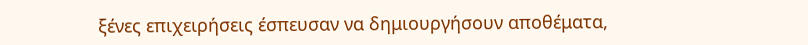ξένες επιχειρήσεις έσπευσαν να δημιουργήσουν αποθέματα,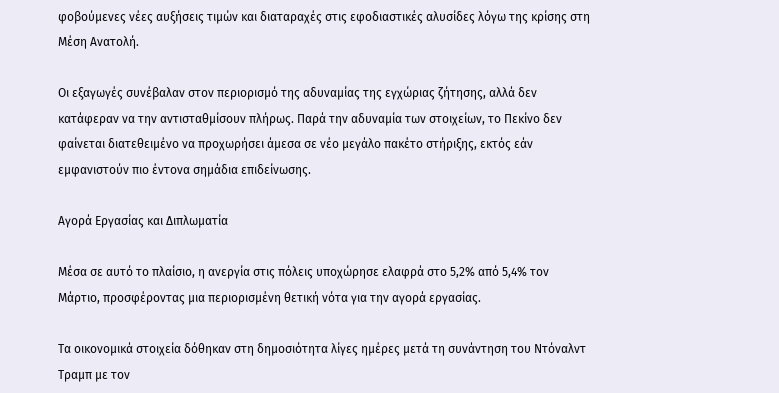φοβούμενες νέες αυξήσεις τιμών και διαταραχές στις εφοδιαστικές αλυσίδες λόγω της κρίσης στη Μέση Ανατολή.

Οι εξαγωγές συνέβαλαν στον περιορισμό της αδυναμίας της εγχώριας ζήτησης, αλλά δεν κατάφεραν να την αντισταθμίσουν πλήρως. Παρά την αδυναμία των στοιχείων, το Πεκίνο δεν φαίνεται διατεθειμένο να προχωρήσει άμεσα σε νέο μεγάλο πακέτο στήριξης, εκτός εάν εμφανιστούν πιο έντονα σημάδια επιδείνωσης.

Αγορά Εργασίας και Διπλωματία

Μέσα σε αυτό το πλαίσιο, η ανεργία στις πόλεις υποχώρησε ελαφρά στο 5,2% από 5,4% τον Μάρτιο, προσφέροντας μια περιορισμένη θετική νότα για την αγορά εργασίας.

Τα οικονομικά στοιχεία δόθηκαν στη δημοσιότητα λίγες ημέρες μετά τη συνάντηση του Ντόναλντ Τραμπ με τον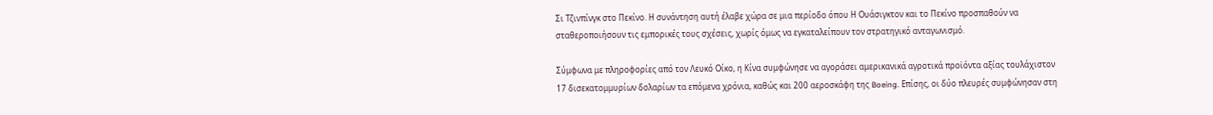Σι Τζινπίνγκ στο Πεκίνο. Η συνάντηση αυτή έλαβε χώρα σε μια περίοδο όπου Η Ουάσιγκτον και το Πεκίνο προσπαθούν να σταθεροποιήσουν τις εμπορικές τους σχέσεις, χωρίς όμως να εγκαταλείπουν τον στρατηγικό ανταγωνισμό.

Σύμφωνα με πληροφορίες από τον Λευκό Οίκο, η Κίνα συμφώνησε να αγοράσει αμερικανικά αγροτικά προϊόντα αξίας τουλάχιστον 17 δισεκατομμυρίων δολαρίων τα επόμενα χρόνια, καθώς και 200 αεροσκάφη της Boeing. Επίσης, οι δύο πλευρές συμφώνησαν στη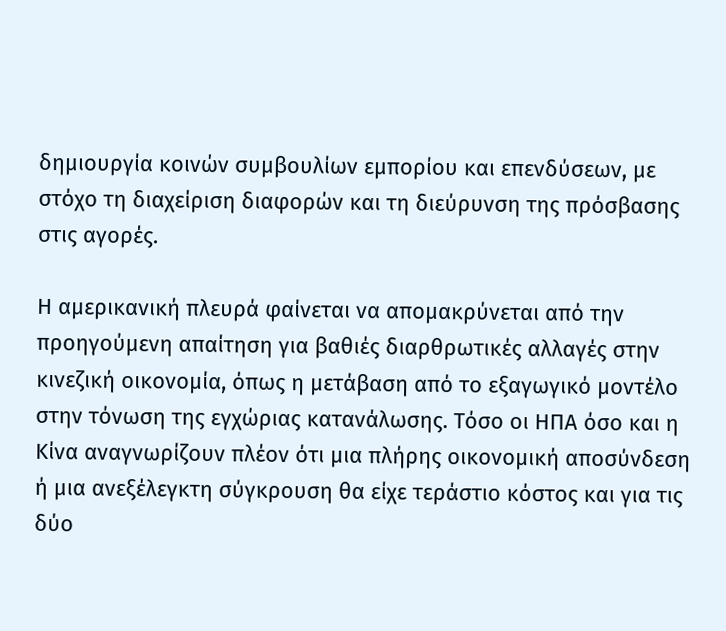δημιουργία κοινών συμβουλίων εμπορίου και επενδύσεων, με στόχο τη διαχείριση διαφορών και τη διεύρυνση της πρόσβασης στις αγορές.

Η αμερικανική πλευρά φαίνεται να απομακρύνεται από την προηγούμενη απαίτηση για βαθιές διαρθρωτικές αλλαγές στην κινεζική οικονομία, όπως η μετάβαση από το εξαγωγικό μοντέλο στην τόνωση της εγχώριας κατανάλωσης. Τόσο οι ΗΠΑ όσο και η Κίνα αναγνωρίζουν πλέον ότι μια πλήρης οικονομική αποσύνδεση ή μια ανεξέλεγκτη σύγκρουση θα είχε τεράστιο κόστος και για τις δύο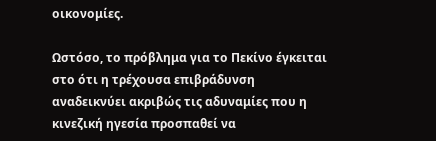οικονομίες.

Ωστόσο, το πρόβλημα για το Πεκίνο έγκειται στο ότι η τρέχουσα επιβράδυνση αναδεικνύει ακριβώς τις αδυναμίες που η κινεζική ηγεσία προσπαθεί να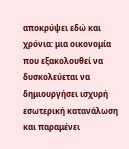αποκρύψει εδώ και χρόνια: μια οικονομία που εξακολουθεί να δυσκολεύεται να δημιουργήσει ισχυρή εσωτερική κατανάλωση και παραμένει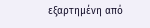εξαρτημένη από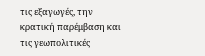τις εξαγωγές, την κρατική παρέμβαση και τις γεωπολιτικές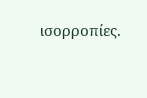ισορροπίες.